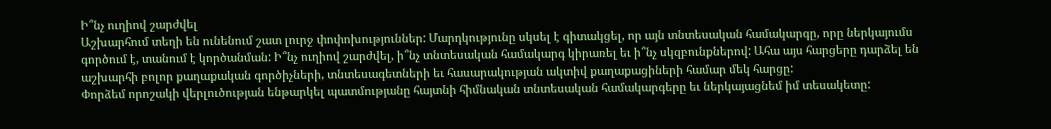Ի՞նչ ուղիով շարժվել
Աշխարհում տեղի են ունենում շատ լուրջ փոփոխություններ: Մարդկությունը սկսել է գիտակցել, որ այն տնտեսական համակարգը, որը ներկայումս գործում է, տանում է կործանման: Ի՞նչ ուղիով շարժվել, ի՞նչ տնտեսական համակարգ կիրառել եւ ի՞նչ սկզբունքներով: Ահա այս հարցերը դարձել են աշխարհի բոլոր քաղաքական գործիչների, տնտեսագետների եւ հասարակության ակտիվ քաղաքացիների համար մեկ հարցը:
Փորձեմ որոշակի վերլուծության ենթարկել պատմությանը հայտնի հիմնական տնտեսական համակարգերը եւ ներկայացնեմ իմ տեսակետը: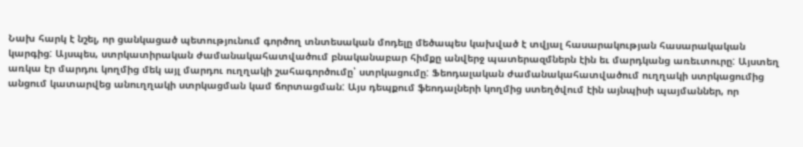Նախ հարկ է նշել, որ ցանկացած պետությունում գործող տնտեսական մոդելը մեծապես կախված է տվյալ հասարակության հասարակական կարգից: Այսպես, ստրկատիրական ժամանակահատվածում բնականաբար հիմքը անվերջ պատերազմներն էին եւ մարդկանց առեւտուրը: Այստեղ առկա էր մարդու կողմից մեկ այլ մարդու ուղղակի շահագործումը՝ ստրկացումը: Ֆեոդալական ժամանակահատվածում ուղղակի ստրկացումից անցում կատարվեց անուղղակի ստրկացման կամ ճորտացման: Այս դեպքում ֆեոդալների կողմից ստեղծվում էին այնպիսի պայմաններ, որ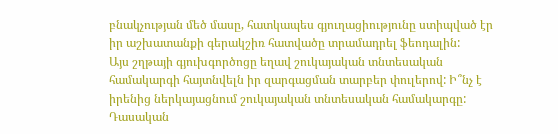բնակչության մեծ մասը, հատկապես գյուղացիությունը ստիպված էր իր աշխատանքի գերակշիռ հատվածը տրամադրել ֆեոդալին:
Այս շղթայի գյուխգործոցը եղավ շուկայական տնտեսական համակարգի հայտնվելն իր զարգացման տարբեր փուլերով: Ի՞նչ է իրենից ներկայացնում շուկայական տնտեսական համակարգը: Դասական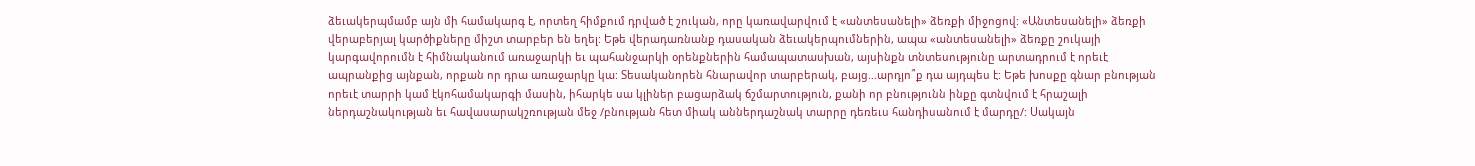ձեւակերպմամբ այն մի համակարգ է, որտեղ հիմքում դրված է շուկան, որը կառավարվում է «անտեսանելի» ձեռքի միջոցով: «Անտեսանելի» ձեռքի վերաբերյալ կարծիքները միշտ տարբեր են եղել: Եթե վերադառնանք դասական ձեւակերպումներին, ապա «անտեսանելի» ձեռքը շուկայի կարգավորումն է հիմնականում առաջարկի եւ պահանջարկի օրենքներին համապատասխան, այսինքն տնտեսությունը արտադրում է որեւէ ապրանքից այնքան, որքան որ դրա առաջարկը կա: Տեսականորեն հնարավոր տարբերակ, բայց…արդյո՞ք դա այդպես է: Եթե խոսքը գնար բնության որեւէ տարրի կամ էկոհամակարգի մասին, իհարկե սա կլիներ բացարձակ ճշմարտություն, քանի որ բնությունն ինքը գտնվում է հրաշալի ներդաշնակության եւ հավասարակշռության մեջ /բնության հետ միակ աններդաշնակ տարրը դեռեւս հանդիսանում է մարդը/: Սակայն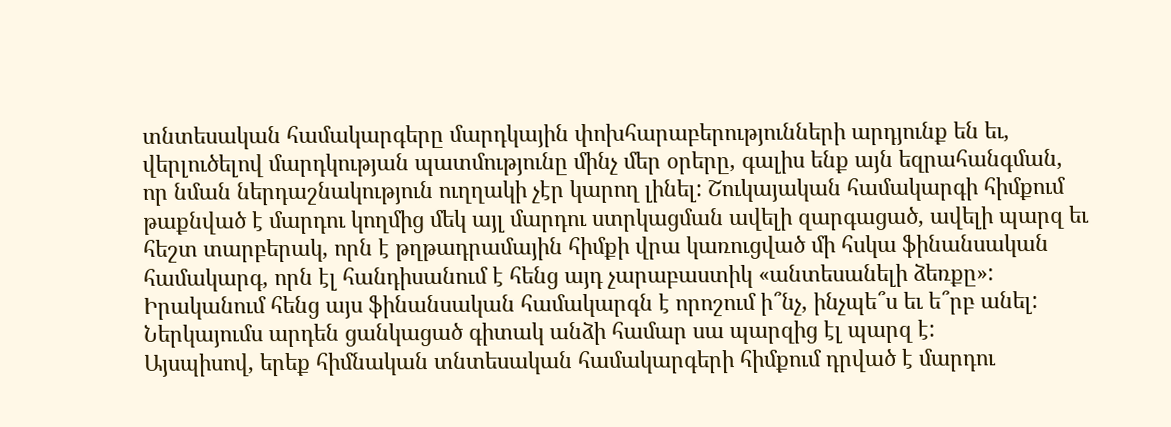տնտեսական համակարգերը մարդկային փոխհարաբերությունների արդյունք են եւ, վերլուծելով մարդկության պատմությունը մինչ մեր օրերը, գալիս ենք այն եզրահանգման, որ նման ներդաշնակություն ուղղակի չէր կարող լինել: Շուկայական համակարգի հիմքում թաքնված է մարդու կողմից մեկ այլ մարդու ստրկացման ավելի զարգացած, ավելի պարզ եւ հեշտ տարբերակ, որն է թղթադրամային հիմքի վրա կառուցված մի հսկա ֆինանսական համակարգ, որն էլ հանդիսանում է հենց այդ չարաբաստիկ «անտեսանելի ձեռքը»: Իրականում հենց այս ֆինանսական համակարգն է որոշում ի՞նչ, ինչպե՞ս եւ ե՞րբ անել: Ներկայումս արդեն ցանկացած գիտակ անձի համար սա պարզից էլ պարզ է:
Այսպիսով, երեք հիմնական տնտեսական համակարգերի հիմքում դրված է մարդու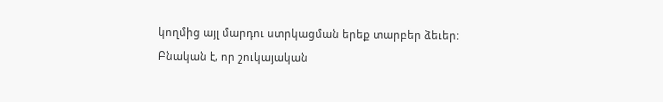կողմից այլ մարդու ստրկացման երեք տարբեր ձեւեր:
Բնական է, որ շուկայական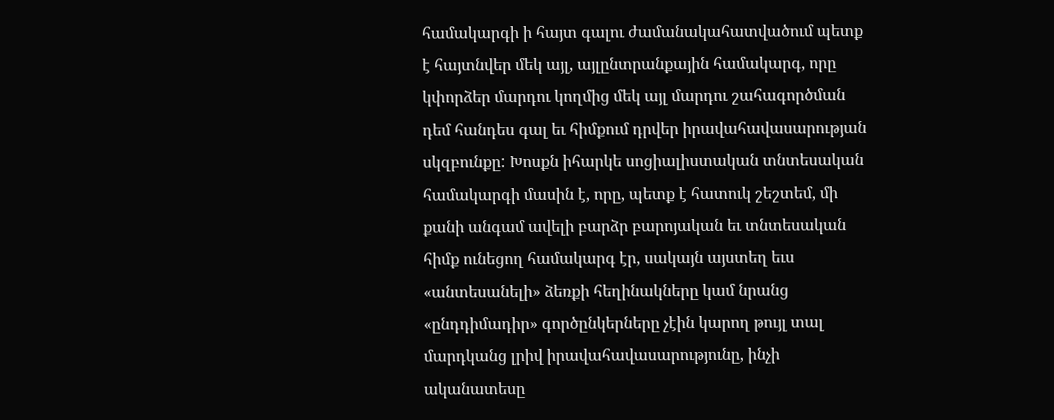համակարգի ի հայտ գալու ժամանակահատվածում պետք է հայտնվեր մեկ այլ, այլընտրանքային համակարգ, որը կփորձեր մարդու կողմից մեկ այլ մարդու շահագործման դեմ հանդես գալ եւ հիմքում դրվեր իրավահավասարության սկզբունքը: Խոսքն իհարկե սոցիալիստական տնտեսական համակարգի մասին է, որը, պետք է հատուկ շեշտեմ, մի քանի անգամ ավելի բարձր բարոյական եւ տնտեսական հիմք ունեցող համակարգ էր, սակայն այստեղ եւս «անտեսանելի» ձեռքի հեղինակները կամ նրանց «ընդդիմադիր» գործընկերները չէին կարող թույլ տալ մարդկանց լրիվ իրավահավասարությունը, ինչի ականատեսը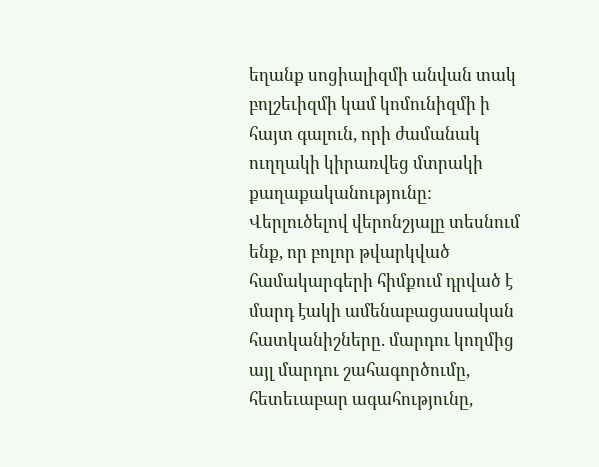եղանք սոցիալիզմի անվան տակ բոլշեւիզմի կամ կոմունիզմի ի հայտ գալուն, որի ժամանակ ուղղակի կիրառվեց մտրակի քաղաքականությունը:
Վերլուծելով վերոնշյալը տեսնում ենք, որ բոլոր թվարկված համակարգերի հիմքում դրված է մարդ էակի ամենաբացասական հատկանիշները. մարդու կողմից այլ մարդու շահագործումը, հետեւաբար ագահությունը,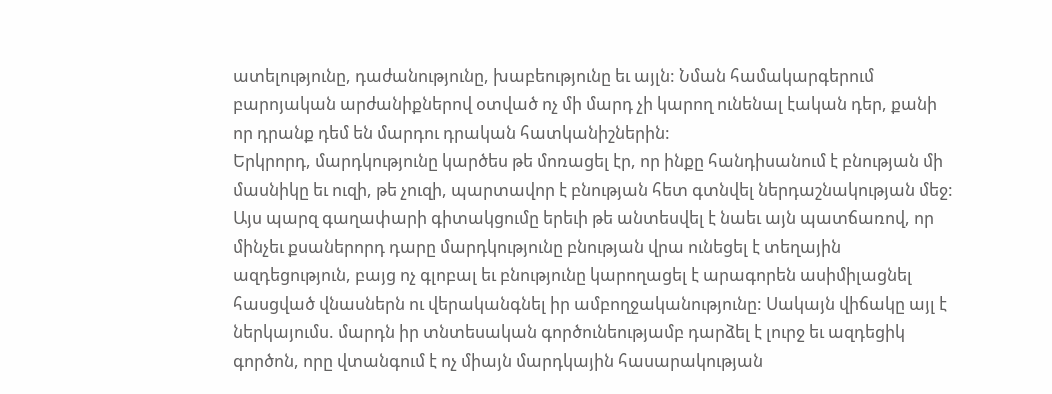ատելությունը, դաժանությունը, խաբեությունը եւ այլն: Նման համակարգերում բարոյական արժանիքներով օտված ոչ մի մարդ չի կարող ունենալ էական դեր, քանի որ դրանք դեմ են մարդու դրական հատկանիշներին:
Երկրորդ, մարդկությունը կարծես թե մոռացել էր, որ ինքը հանդիսանում է բնության մի մասնիկը եւ ուզի, թե չուզի, պարտավոր է բնության հետ գտնվել ներդաշնակության մեջ: Այս պարզ գաղափարի գիտակցումը երեւի թե անտեսվել է նաեւ այն պատճառով, որ մինչեւ քսաներորդ դարը մարդկությունը բնության վրա ունեցել է տեղային ազդեցություն, բայց ոչ գլոբալ եւ բնությունը կարողացել է արագորեն ասիմիլացնել հասցված վնասներն ու վերականգնել իր ամբողջականությունը: Սակայն վիճակը այլ է ներկայումս. մարդն իր տնտեսական գործունեությամբ դարձել է լուրջ եւ ազդեցիկ գործոն, որը վտանգում է ոչ միայն մարդկային հասարակության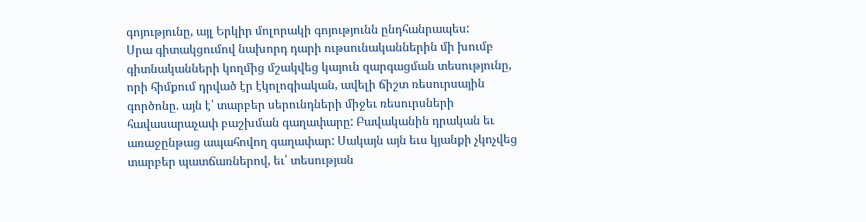գոյությունը, այլ Երկիր մոլորակի գոյությունն ընդհանրապես:
Սրա գիտակցումով նախորդ դարի ութսունականներին մի խումբ գիտնականների կողմից մշակվեց կայուն զարգացման տեսությունը, որի հիմքում դրված էր էկոլոգիական, ավելի ճիշտ ռեսուրսային գործոնը. այն է՝ տարբեր սերունդների միջեւ ռեսուրսների հավասարաչափ բաշխման գաղափարը: Բավականին դրական եւ առաջընթաց ապահովող գաղափար: Սակայն այն եւս կյանքի չկոչվեց տարբեր պատճառներով, եւ՛ տեսության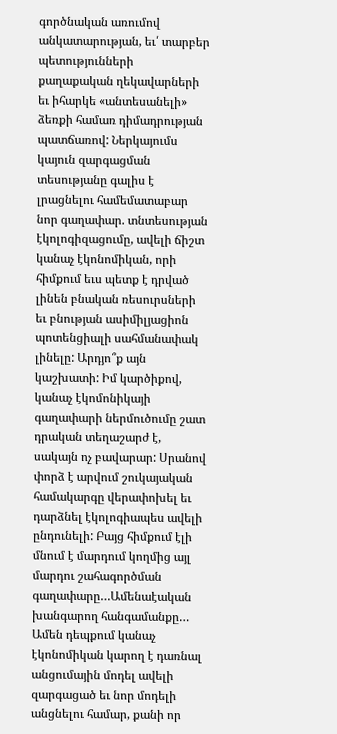գործնական առումով անկատարության, եւ՛ տարբեր պետությունների քաղաքական ղեկավարների եւ իհարկե «անտեսանելի» ձեռքի համառ դիմադրության պատճառով: Ներկայումս կայուն զարգացման տեսությանը գալիս է լրացնելու համեմատաբար նոր գաղափար. տնտեսության էկոլոգիզացումը, ավելի ճիշտ կանաչ էկոնոմիկան, որի հիմքում եւս պետք է դրված լինեն բնական ռեսուրսների եւ բնության ասիմիլյացիոն պոտենցիալի սահմանափակ լինելը: Արդյո՞ք այն կաշխատի: Իմ կարծիքով, կանաչ էկոմոնիկայի գաղափարի ներմուծումը շատ դրական տեղաշարժ է, սակայն ոչ բավարար: Սրանով փորձ է արվում շուկայական համակարգը վերափոխել եւ դարձնել էկոլոգիապես ավելի ընդունելի: Բայց հիմքում էլի մնում է մարդում կողմից այլ մարդու շահագործման գաղափարը…Ամենաէական խանգարող հանգամանքը…
Ամեն դեպքում կանաչ էկոնոմիկան կարող է դառնալ անցումային մոդել ավելի զարգացած եւ նոր մոդելի անցնելու համար, քանի որ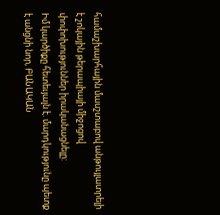համաշխարհային մասշտաբով անթույլատրելի է շոկային թերապիայի միջոցով փոփոխություններ իրականացնելը:
Իմ կարծիքը հետեւյալն է. մարդկությունը պետք է անցնի նոր, ԲԱՆԱԿԱՆ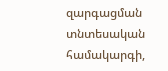զարգացման տնտեսական համակարգի,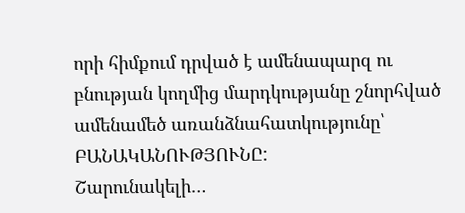որի հիմքում դրված է ամենապարզ ու բնության կողմից մարդկությանը շնորհված ամենամեծ առանձնահատկությունը՝ ԲԱՆԱԿԱՆՈՒԹՅՈՒՆԸ:
Շարունակելի…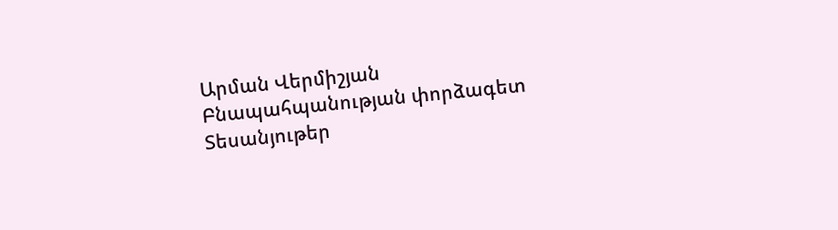Արման Վերմիշյան
Բնապահպանության փորձագետ
Տեսանյութեր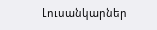Լուսանկարներ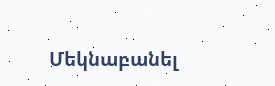Մեկնաբանել